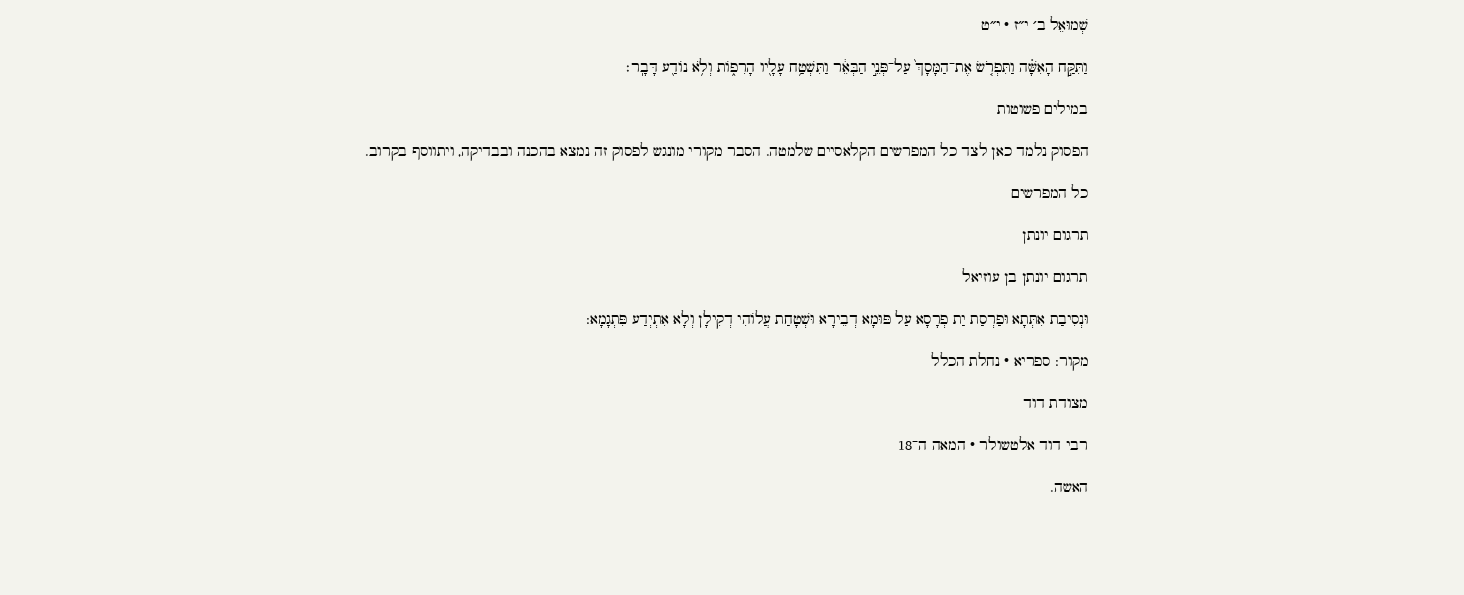שְׁמוּאֵל ב׳ י״ז · י״ט

וַתִּקַּ֣ח הָאִשָּׁ֗ה וַתִּפְרֹ֤שׂ אֶת־הַמָּסָךְ֙ עַל־פְּנֵ֣י הַבְּאֵ֔ר וַתִּשְׁטַ֥ח עָלָ֖יו הָרִפ֑וֹת וְלֹ֥א נוֹדַ֖ע דָּבָֽר׃

במילים פשוטות

הפסוק נלמד כאן לצד כל המפרשים הקלאסיים שלמטה. הסבר מקורי מונגש לפסוק זה נמצא בהכנה ובבדיקה, ויתווסף בקרוב.

כל המפרשים

תרגום יונתן

תרגום יונתן בן עוזיאל

וּנְסִיבַת אִתְּתָא וּפַרְסַת יַת פְרָסָא עַל פּוּמָא דְבֵירָא וּשְׁטָחַת עֲלוֹהִי דְקִילָן וְלָא אִתְיְדַע פִּתְגָמָא:

מקור: ספריא · נחלת הכלל

מצודת דוד

רבי דוד אלטשולר · המאה ה־18

האשה.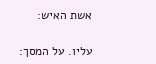אשת האיש:

עליו. על המסך: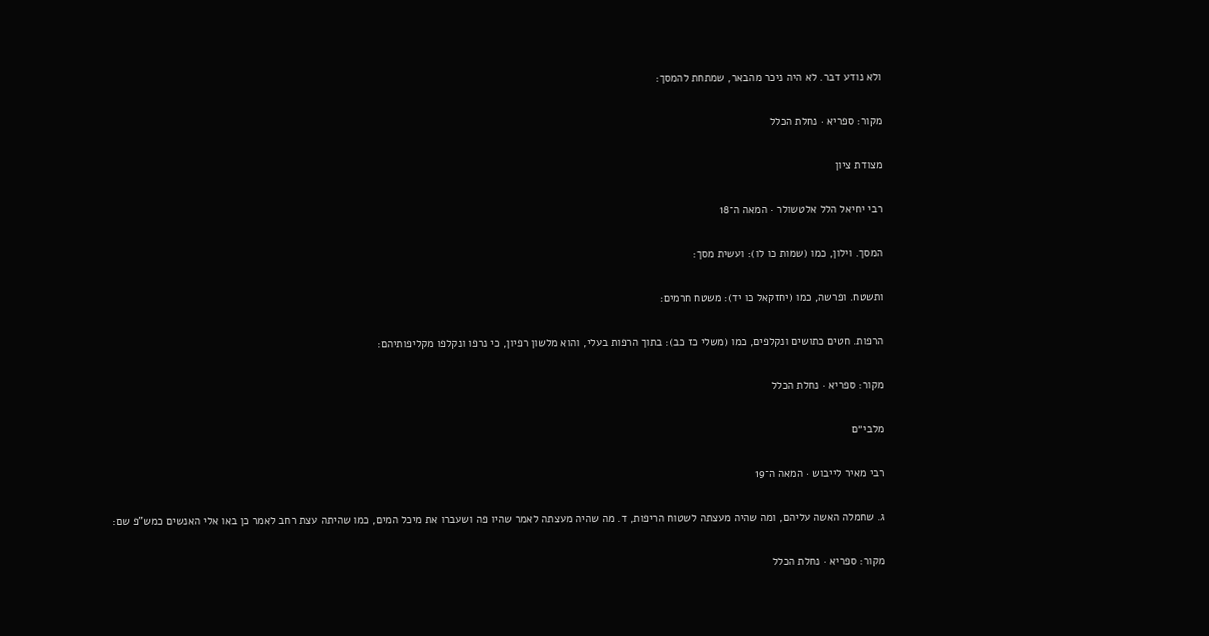ולא נודע דבר. לא היה ניכר מהבאר, שמתחת להמסך:

מקור: ספריא · נחלת הכלל

מצודת ציון

רבי יחיאל הלל אלטשולר · המאה ה־18

המסך. וילון, כמו (שמות כו לו): ועשית מסך:

ותשטח. ופרשה, כמו (יחזקאל כו יד): משטח חרמים:

הרפות. חטים כתושים ונקלפים, כמו (משלי כז כב): בתוך הרפות בעלי, והוא מלשון רפיון, כי נרפו ונקלפו מקליפותיהם:

מקור: ספריא · נחלת הכלל

מלבי״ם

רבי מאיר לייבוש · המאה ה־19

ג. שחמלה האשה עליהם, ומה שהיה מעצתה לשטוח הריפות, ד. מה שהיה מעצתה לאמר שהיו פה ושעברו את מיכל המים, כמו שהיתה עצת רחב לאמר כן באו אלי האנשים כמש"פ שם:

מקור: ספריא · נחלת הכלל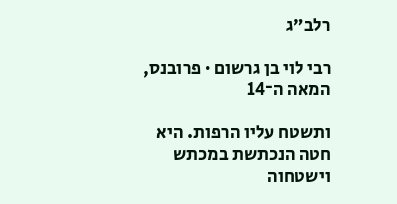רלב״ג

רבי לוי בן גרשום · פרובנס, המאה ה־14

ותשטח עליו הרפות. היא חטה הנכתשת במכתש וישטחוה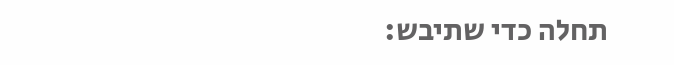תחלה כדי שתיבש: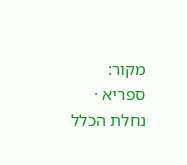מקור: ספריא · נחלת הכלל